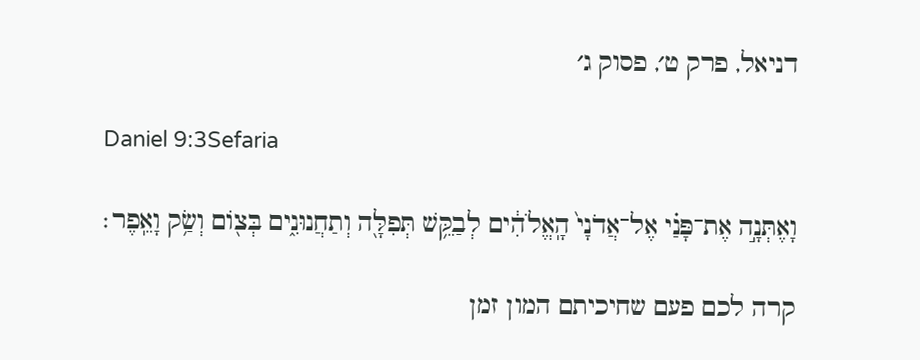דניאל, פרק ט׳, פסוק ג׳

Daniel 9:3Sefaria

וָאֶתְּנָ֣ה אֶת־פָּנַ֗י אֶל־אֲדֹנָי֙ הָֽאֱלֹהִ֔ים לְבַקֵּ֥שׁ תְּפִלָּ֖ה וְתַחֲנוּנִ֑ים בְּצ֖וֹם וְשַׂ֥ק וָאֵֽפֶר׃

קרה לכם פעם שחיכיתם המון זמן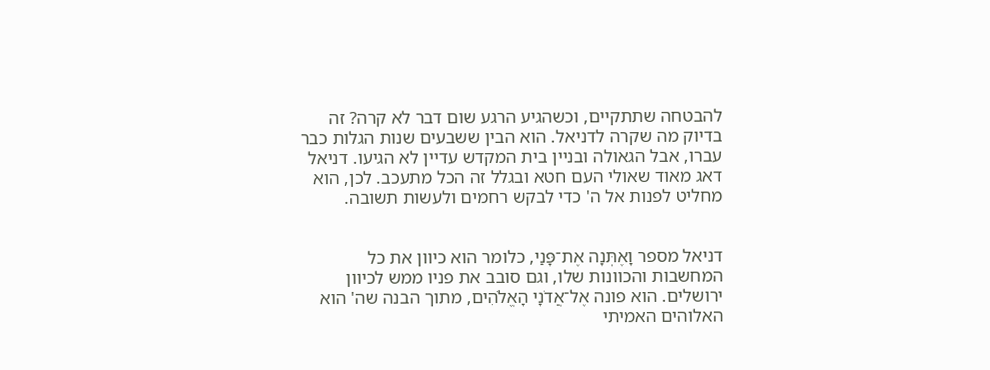להבטחה שתתקיים, וכשהגיע הרגע שום דבר לא קרה? זה בדיוק מה שקרה לדניאל. הוא הבין ששבעים שנות הגלות כבר עברו, אבל הגאולה ובניין בית המקדש עדיין לא הגיעו. דניאל דאג מאוד שאולי העם חטא ובגלל זה הכל מתעכב. לכן, הוא מחליט לפנות אל ה' כדי לבקש רחמים ולעשות תשובה.


דניאל מספר וָאֶתְּנָה אֶת־פָּנַי, כלומר הוא כיוון את כל המחשבות והכוונות שלו, וגם סובב את פניו ממש לכיוון ירושלים. הוא פונה אֶל־אֲדֹנָי הָאֱלֹהִים, מתוך הבנה שה' הוא האלוהים האמיתי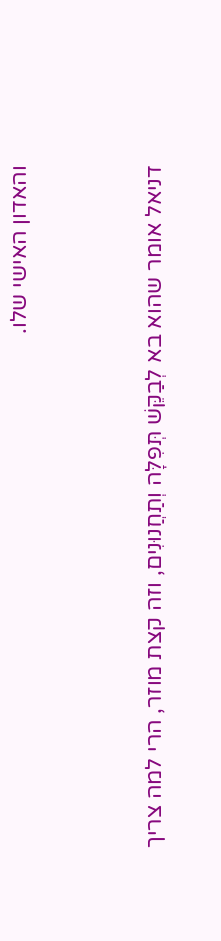והאדון האישי שלו.


דניאל אומר שהוא בא לְבַקֵּשׁ תְּפִלָּה וְתַחֲנוּנִים, וזה קצת מוזר, הרי למה צריך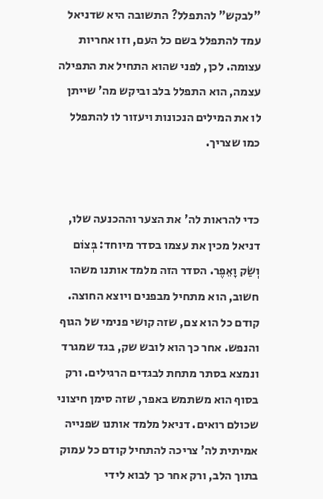"לבקש" להתפלל? התשובה היא שדניאל עמד להתפלל בשם כל העם, וזו אחריות עצומה. לכן, לפני שהוא התחיל את התפילה עצמה, הוא התפלל בלב וביקש מה' שייתן לו את המילים הנכונות ויעזור לו להתפלל כמו שצריך.


כדי להראות לה' את הצער וההכנעה שלו, דניאל מכין את עצמו בסדר מיוחד: בְּצוֹם וְשַׂק וָאֵפֶר. הסדר הזה מלמד אותנו משהו חשוב, הוא מתחיל מבפנים ויוצא החוצה. קודם כל הוא צם, שזה קושי פנימי של הגוף והנפש. אחר כך הוא לובש שק, בגד שמגרד ונמצא בסתר מתחת לבגדים הרגילים. ורק בסוף הוא משתמש באפר, שזה סימן חיצוני שכולם רואים. דניאל מלמד אותנו שפנייה אמיתית לה' צריכה להתחיל קודם כל עמוק בתוך הלב, ורק אחר כך לבוא לידי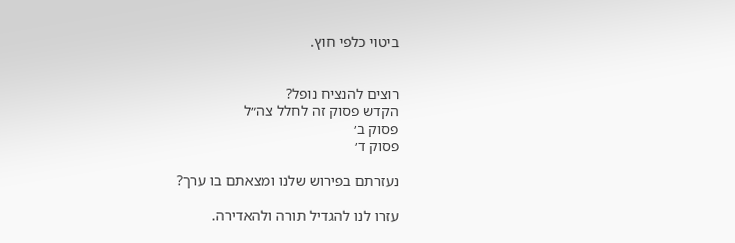ביטוי כלפי חוץ.


רוצים להנציח נופל?
הקדש פסוק זה לחלל צה״ל
פסוק ב׳
פסוק ד׳

נעזרתם בפירוש שלנו ומצאתם בו ערך?

עזרו לנו להגדיל תורה ולהאדירה.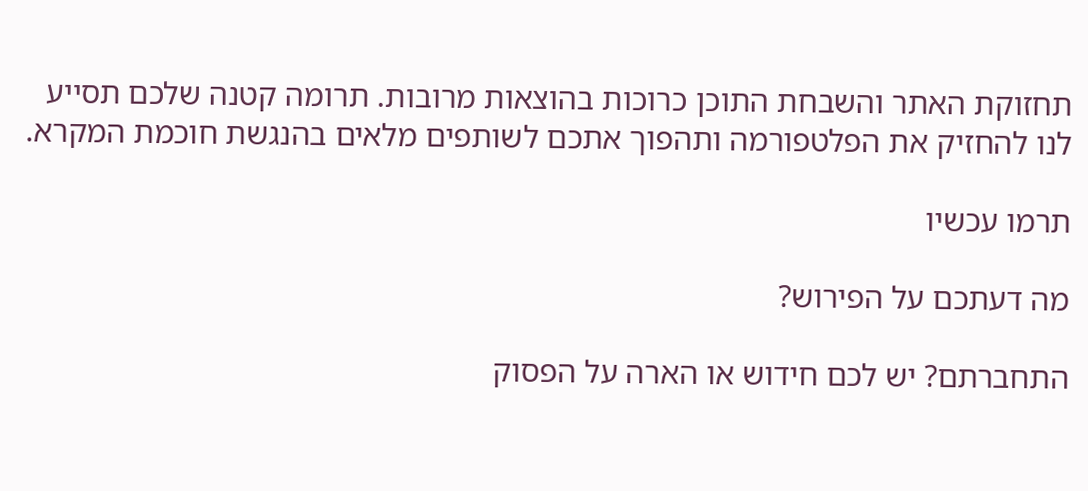תחזוקת האתר והשבחת התוכן כרוכות בהוצאות מרובות. תרומה קטנה שלכם תסייע לנו להחזיק את הפלטפורמה ותהפוך אתכם לשותפים מלאים בהנגשת חוכמת המקרא.

תרמו עכשיו

מה דעתכם על הפירוש?

התחברתם? יש לכם חידוש או הארה על הפסוק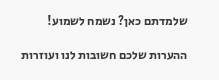שלמדתם כאן? נשמח לשמוע!

ההערות שלכם חשובות לנו ועוזרות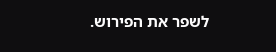לשפר את הפירוש.